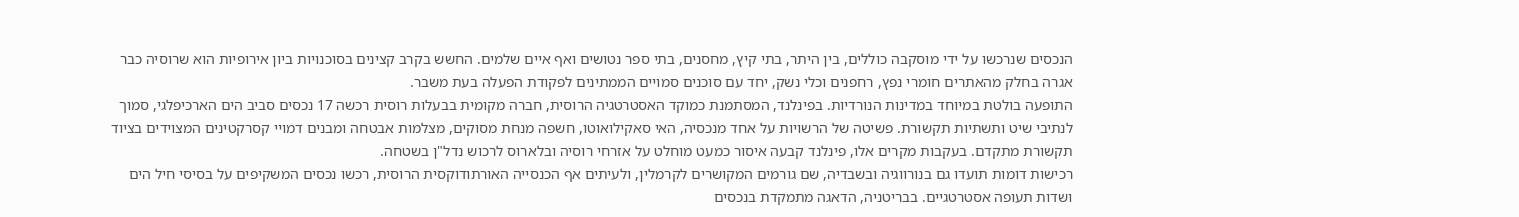הנכסים שנרכשו על ידי מוסקבה כוללים, בין היתר, בתי קיץ, מחסנים, בתי ספר נטושים ואף איים שלמים. החשש בקרב קצינים בסוכנויות ביון אירופיות הוא שרוסיה כבר אגרה בחלק מהאתרים חומרי נפץ, רחפנים וכלי נשק, יחד עם סוכנים סמויים הממתינים לפקודת הפעלה בעת משבר.
התופעה בולטת במיוחד במדינות הנורדיות. בפינלנד, המסתמנת כמוקד האסטרטגיה הרוסית, חברה מקומית בבעלות רוסית רכשה 17 נכסים סביב הים הארכיפלגי, סמוך לנתיבי שיט ותשתיות תקשורת. פשיטה של הרשויות על אחד מנכסיה, האי סאקילואוטו, חשפה מנחת מסוקים, מצלמות אבטחה ומבנים דמויי קסרקטינים המצוידים בציוד תקשורת מתקדם. בעקבות מקרים אלו, פינלנד קבעה איסור כמעט מוחלט על אזרחי רוסיה ובלארוס לרכוש נדל"ן בשטחה.
רכישות דומות תועדו גם בנורווגיה ובשבדיה, שם גורמים המקושרים לקרמלין, ולעיתים אף הכנסייה האורתודוקסית הרוסית, רכשו נכסים המשקיפים על בסיסי חיל הים ושדות תעופה אסטרטגיים. בבריטניה, הדאגה מתמקדת בנכסים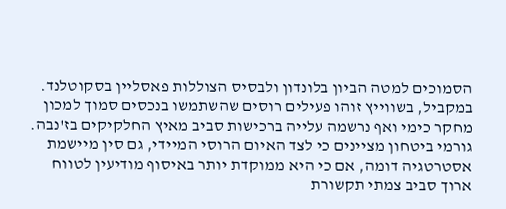הסמוכים למטה הביון בלונדון ולבסיס הצוללות פאסליין בסקוטלנד. במקביל, בשווייץ זוהו פעילים רוסים שהשתמשו בנכסים סמוך למכון מחקר כימי ואף נרשמה עלייה ברכישות סביב מאיץ החלקיקים בז'נבה.
גורמי ביטחון מציינים כי לצד האיום הרוסי המיידי, גם סין מיישמת אסטרטגיה דומה, אם כי היא ממוקדת יותר באיסוף מודיעין לטווח ארוך סביב צמתי תקשורת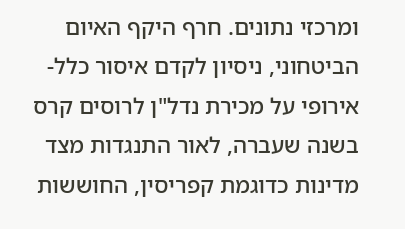ומרכזי נתונים. חרף היקף האיום הביטחוני, ניסיון לקדם איסור כלל-אירופי על מכירת נדל"ן לרוסים קרס בשנה שעברה, לאור התנגדות מצד מדינות כדוגמת קפריסין, החוששות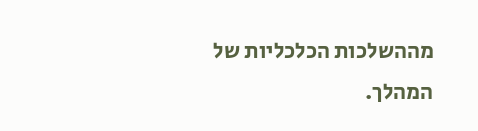מההשלכות הכלכליות של המהלך.